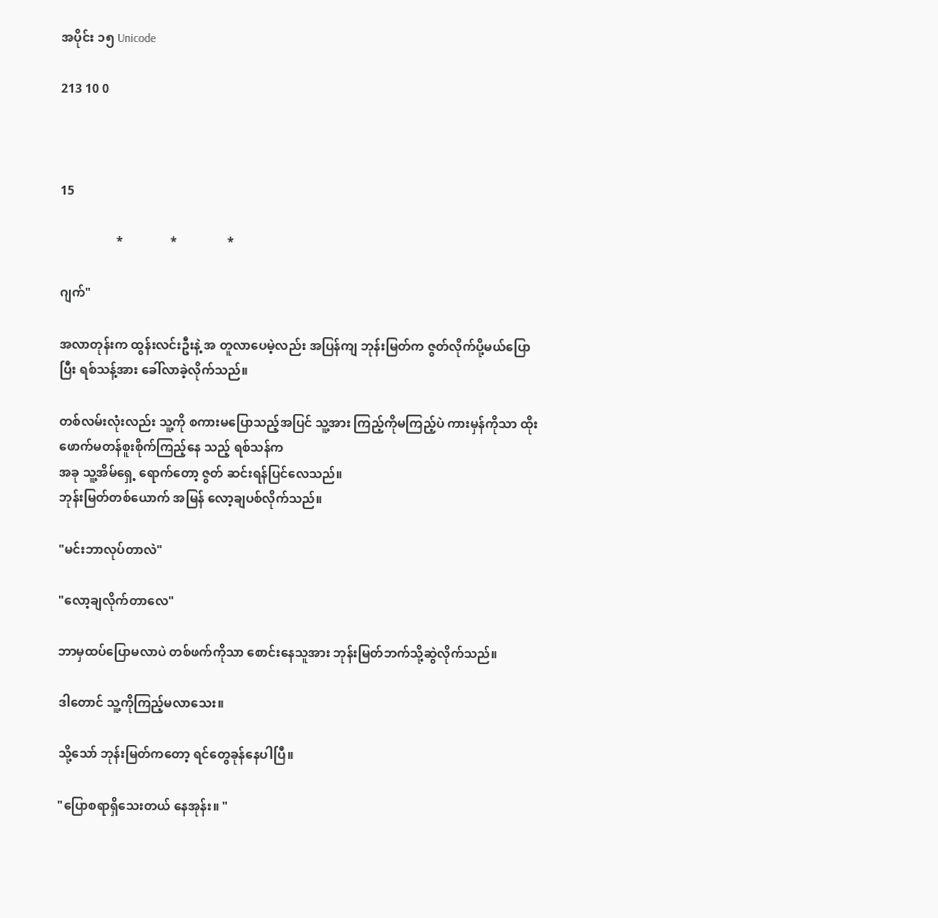အပိုင်း ၁၅ Unicode

213 10 0



15

                  *               *                *

ဂျက်"

အလာတုန်းက ထွန်းလင်းဦးနဲ့ အ တူလာပေမဲ့လည်း အပြန်ကျ ဘုန်းမြတ်က ဇွတ်လိုက်ပို့မယ်ပြောပြီး ရစ်သန့်အား ခေါ်လာခဲ့လိုက်သည်။

တစ်လမ်းလုံးလည်း သူ့ကို စကားမပြောသည့်အပြင် သူ့အား ကြည့်ကိုမကြည့်ပဲ ကားမှန်ကိုသာ ထိုးဖောက်မတန်စူးစိုက်ကြည့်နေ သည့် ရစ်သန်က
အခု သူ့အိမ်ရှေ့ ရောက်တော့ ဇွတ် ဆင်းရန်ပြင်လေသည်။
ဘုန်းမြတ်တစ်ယောက် အမြန် လော့ချပစ်လိုက်သည်။

"မင်းဘာလုပ်တာလဲ"

"လော့ချလိုက်တာလေ"

ဘာမှထပ်ပြောမလာပဲ တစ်ဖက်ကိုသာ စောင်းနေသူအား ဘုန်းမြတ်ဘက်သို့ဆွဲလိုက်သည်။

ဒါတောင် သူ့ကိုကြည့်မလာသေး။

သို့သော် ဘုန်းမြတ်ကတော့ ရင်တွေခုန်နေပါပြီ။

"ပြောစရာရှိသေးတယ် နေအုန်း။ "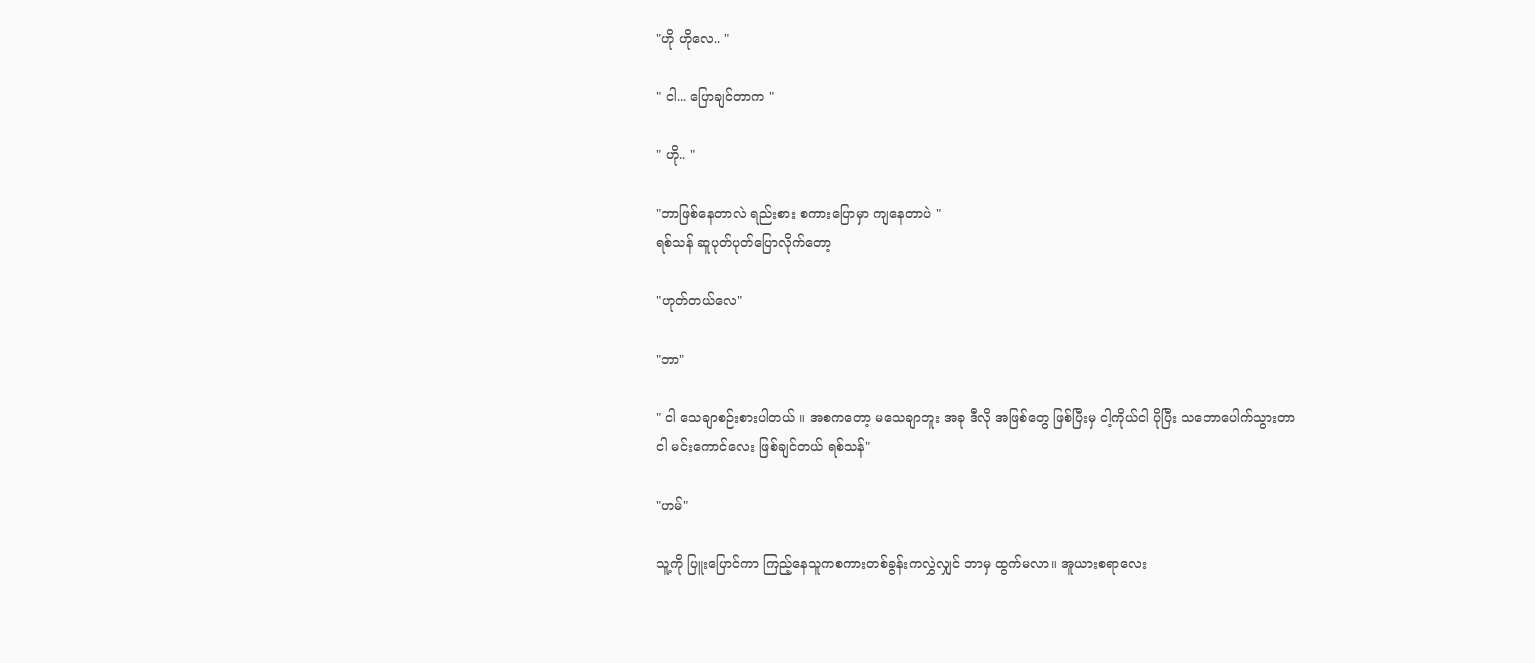"ဟို ဟိုလေ.. "

" ငါ... ပြောချင်တာက "

" ဟို.. "

"ဘာဖြစ်နေတာလဲ ရည်းစား စကားပြောမှာ ကျနေတာပဲ "
ရစ်သန် ဆူပုတ်ပုတ်ပြောလိုက်တော့

"ဟုတ်တယ်လေ"

"ဘာ"

" ငါ သေချာစဉ်းစားပါတယ် ။ အစကတော့ မသေချာဘူး အခု ဒီလို အဖြစ်တွေ ဖြစ်ပြီးမှ ငါ့ကိုယ်ငါ ပိုပြီး သဘောပေါက်သွားတာ
ငါ မင်းကောင်လေး ဖြစ်ချင်တယ် ရစ်သန်"

"ဟမ်"

သူ့ကို ပြူးပြောင်ကာ ကြည့်နေသူကစကားတစ်ခွန်းကလွှဲလျှင် ဘာမှ ထွက်မလာ။ အူယားစရာလေး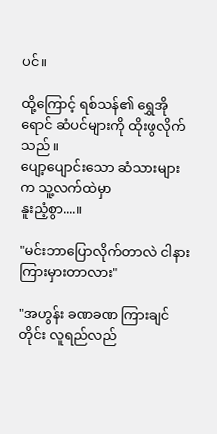ပင်။

ထို့ကြောင့် ရစ်သန်၏ ရွှေအိုရောင် ဆံပင်များကို ထိုးဖွလိုက်သည်။
ပျော့ပျောင်းသော ဆံသားများက သူ့လက်ထဲမှာ
နူးညံ့စွာ....။

"မင်းဘာပြောလိုက်တာလဲ ငါနားကြားမှားတာလား"

"အဟွန်း ခဏခဏ ကြားချင်တိုင်း လူရည်လည်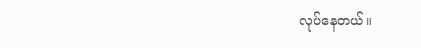လုပ်နေတယ်။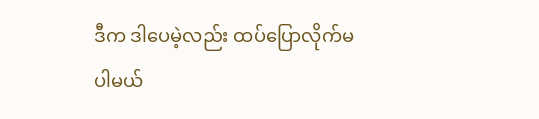ဒီက ဒါပေမဲ့လည်း ထပ်ပြောလိုက်မ
ပါမယ်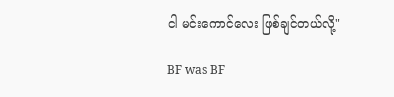ငါ မင်းကောင်လေး ဖြစ်ချင်တယ်လို့"

BF was BF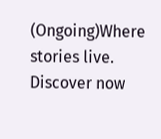(Ongoing)Where stories live. Discover now